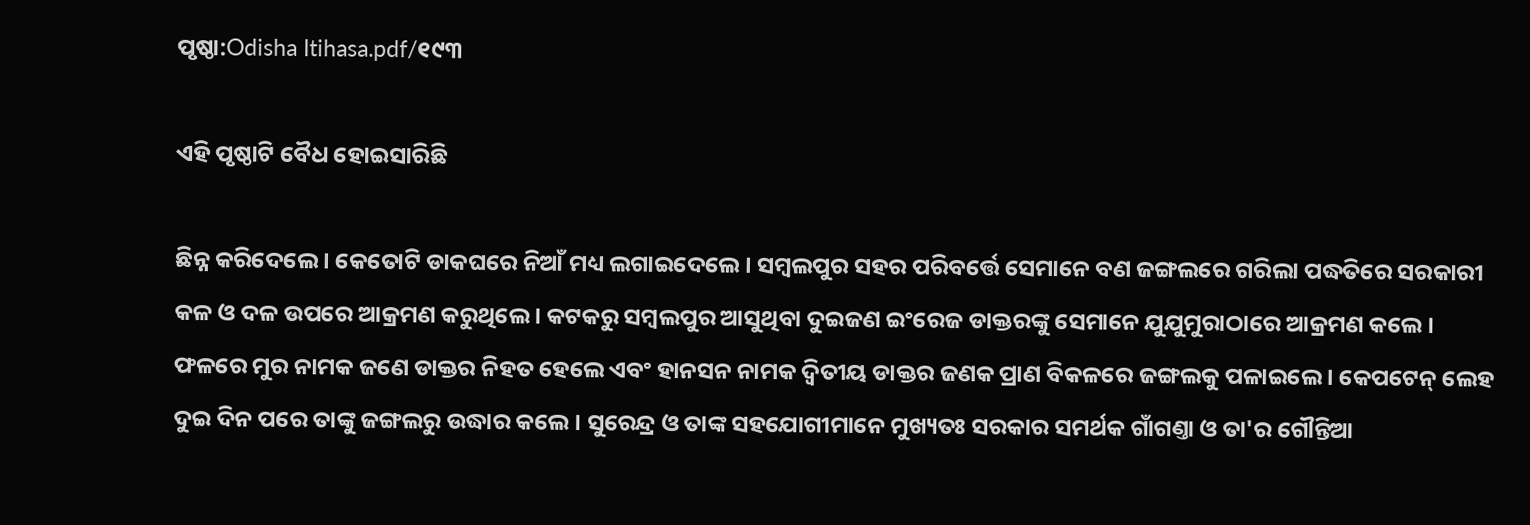ପୃଷ୍ଠା:Odisha Itihasa.pdf/୧୯୩

ଏହି ପୃଷ୍ଠାଟି ବୈଧ ହୋଇସାରିଛି

ଛିନ୍ନ କରିଦେଲେ । କେତୋଟି ଡାକଘରେ ନିଆଁ ମଧ୍ୟ ଲଗାଇଦେଲେ । ସମ୍ବଲପୁର ସହର ପରିବର୍ତ୍ତେ ସେମାନେ ବଣ ଜଙ୍ଗଲରେ ଗରିଲା ପଦ୍ଧତିରେ ସରକାରୀ କଳ ଓ ଦଳ ଉପରେ ଆକ୍ରମଣ କରୁଥିଲେ । କଟକରୁ ସମ୍ବଲପୁର ଆସୁଥିବା ଦୁଇଜଣ ଇଂରେଜ ଡାକ୍ତରଙ୍କୁ ସେମାନେ ଯୁଯୁମୁରାଠାରେ ଆକ୍ରମଣ କଲେ । ଫଳରେ ମୁର ନାମକ ଜଣେ ଡାକ୍ତର ନିହତ ହେଲେ ଏବଂ ହାନସନ ନାମକ ଦ୍ୱିତୀୟ ଡାକ୍ତର ଜଣକ ପ୍ରାଣ ବିକଳରେ ଜଙ୍ଗଲକୁ ପଳାଇଲେ । କେପଟେନ୍‍ ଲେହ ଦୁଇ ଦିନ ପରେ ତାଙ୍କୁ ଜଙ୍ଗଲରୁ ଉଦ୍ଧାର କଲେ । ସୁରେନ୍ଦ୍ର ଓ ତାଙ୍କ ସହଯୋଗୀମାନେ ମୁଖ୍ୟତଃ ସରକାର ସମର୍ଥକ ଗାଁଗଣ୍ତା ଓ ତା'ର ଗୌନ୍ତିଆ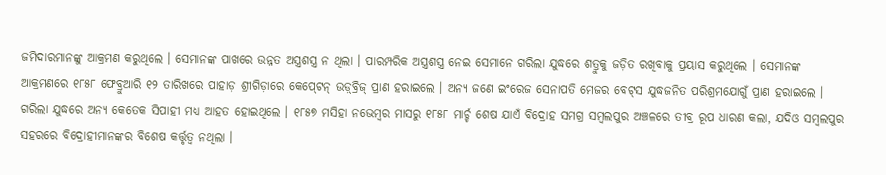ଜମିଦାରମାନଙ୍କୁ ଆକ୍ରମଣ କରୁଥିଲେ । ସେମାନଙ୍କ ପାଖରେ ଉନ୍ନତ ଅସ୍ତ୍ରଶସ୍ତ୍ର ନ ଥିଲା । ପାରମ୍ପରିକ ଅସ୍ତ୍ରଶସ୍ତ୍ର ନେଇ ସେମାନେ ଗରିଲା ଯୁଦ୍ଧରେ ଶତ୍ରୁକୁ ଜଡ଼ିତ ରଖିବାକୁ ପ୍ରୟାସ କରୁଥିଲେ । ସେମାନଙ୍କ ଆକ୍ରମଣରେ ୧୮୫୮ ଫେବ୍ରୁଆରି ୧୨ ତାରିଖରେ ପାହାଡ଼ ଶ୍ରୀଗିଡ଼ାରେ କେପ୍‍ଟେନ୍‍ ଉଡ଼୍‍ବ୍ରିଜ୍‍ ପ୍ରାଣ ହରାଇଲେ । ଅନ୍ୟ ଜଣେ ଇଂରେଜ ସେନାପତି ମେଜର ବେଟ୍‍ସ ଯୁଦ୍ଧଜନିତ ପରିଶ୍ରମଯୋଗୁଁ ପ୍ରାଣ ହରାଇଲେ । ଗରିଲା ଯୁଦ୍ଧରେ ଅନ୍ୟ କେତେକ ସିପାହୀ ମଧ୍ୟ ଆହତ ହୋଇଥିଲେ । ୧୮୫୭ ମସିହା ନଭେମ୍ବର ମାସରୁ ୧୮୫୮ ମାର୍ଚ୍ଚ ଶେଷ ଯାଏଁ ବିଦ୍ରୋହ ସମଗ୍ର ସମ୍ବଲପୁର ଅଞ୍ଚଳରେ ତୀବ୍ର ରୂପ ଧାରଣ କଲା, ଯଦିଓ ସମ୍ବଲପୁର ସହରରେ ବିଦ୍ରୋହୀମାନଙ୍କର ବିଶେଷ କର୍ତ୍ତୃତ୍ୱ ନଥିଲା ।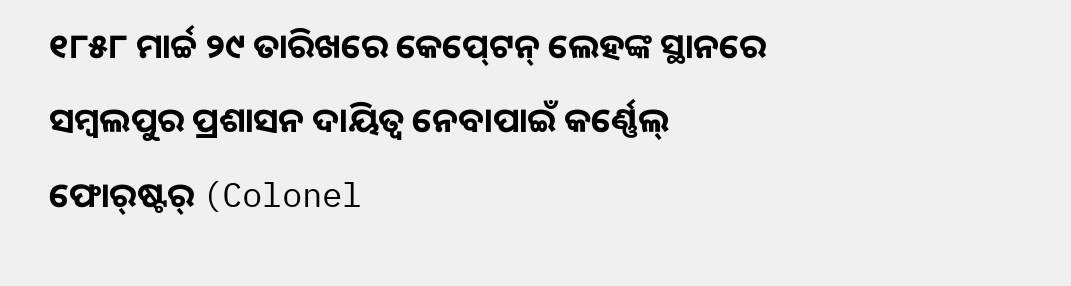୧୮୫୮ ମାର୍ଚ୍ଚ ୨୯ ତାରିଖରେ କେପ୍‍ଟେନ୍‍ ଲେହଙ୍କ ସ୍ଥାନରେ ସମ୍ବଲପୁର ପ୍ରଶାସନ ଦାୟିତ୍ୱ ନେବାପାଇଁ କର୍ଣ୍ଣେଲ୍‍ ଫୋର୍‍ଷ୍ଟର୍‍ (Colonel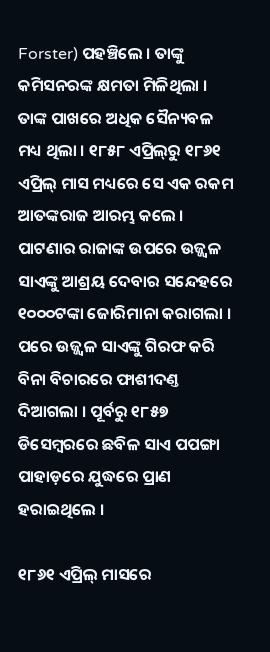Forster) ପହଞ୍ଚିଲେ । ତାଙ୍କୁ କମିସନରଙ୍କ କ୍ଷମତା ମିଳିଥିଲା । ତାଙ୍କ ପାଖରେ ଅଧିକ ସୈନ୍ୟବଳ ମଧ୍ୟ ଥିଲା । ୧୮୫୮ ଏପ୍ରିଲ୍‍ରୁ ୧୮୬୧ ଏପ୍ରିଲ୍‍ ମାସ ମଧ୍ୟରେ ସେ ଏକ ରକମ ଆତଙ୍କରାଜ ଆରମ୍ଭ କଲେ । ପାଟଣାର ରାଜାଙ୍କ ଉପରେ ଉଜ୍ଜ୍ୱଳ ସାଏଙ୍କୁ ଆଶ୍ରୟ ଦେବାର ସନ୍ଦେହରେ ୧୦୦୦ଟଙ୍କା ଜୋରିମାନା କରାଗଲା । ପରେ ଉଜ୍ଜ୍ୱଳ ସାଏଙ୍କୁ ଗିରଫ କରି ବିନା ବିଚାରରେ ଫାଶୀଦଣ୍ତ ଦିଆଗଲା । ପୂର୍ବରୁ ୧୮୫୭ ଡିସେମ୍ବରରେ ଛବିଳ ସାଏ ପପଙ୍ଗା ପାହାଡ଼ରେ ଯୁଦ୍ଧରେ ପ୍ରାଣ ହରାଇଥିଲେ ।

୧୮୬୧ ଏପ୍ରିଲ୍‍ ମାସରେ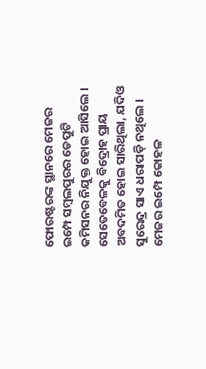ଫୋରଷ୍ଟରଙ୍କ ସ୍ଥାନରେ ମେଜର ଇମ୍ପେ ସମ୍ବଲପୁରର ଡେପୁଟି କମିସନର ନିଯୁକ୍ତ ହୋଇ ଆସିଲେ । ସେତେବେଳକୁ ବିଦ୍ରୋହ ପ୍ରାୟ ଅବଦମିତ ହୋଇ ସାରିଥିଲା, ଯଦିଓ ସୁରେନ୍ଦ୍ର ସାଏ ଧରାପଡ଼ି ନଥିଲେ । ମେଜର ଇମ୍ପେ କୋହଳ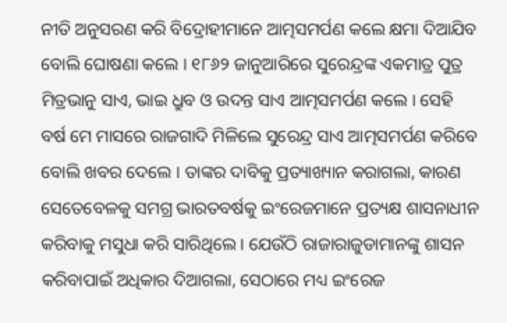ନୀତି ଅନୁସରଣ କରି ବିଦ୍ରୋହୀମାନେ ଆତ୍ମସମର୍ପଣ କଲେ କ୍ଷମା ଦିଆଯିବ ବୋଲି ଘୋଷଣା କଲେ । ୧୮୬୨ ଜାନୁଆରିରେ ସୁରେନ୍ଦ୍ରଙ୍କ ଏକମାତ୍ର ପୁତ୍ର ମିତ୍ରଭାନୁ ସାଏ, ଭାଇ ଧ୍ରୁବ ଓ ଉଦନ୍ତ ସାଏ ଆତ୍ମସମର୍ପଣ କଲେ । ସେହି ବର୍ଷ ମେ ମାସରେ ରାଜଗାଦି ମିଳିଲେ ସୁରେନ୍ଦ୍ର ସାଏ ଆତ୍ମସମର୍ପଣ କରିବେ ବୋଲି ଖବର ଦେଲେ । ତାଙ୍କର ଦାବିକୁ ପ୍ରତ୍ୟାଖ୍ୟାନ କରାଗଲା, କାରଣ ସେତେବେଳକୁ ସମଗ୍ର ଭାରତବର୍ଷକୁ ଇଂରେଜମାନେ ପ୍ରତ୍ୟକ୍ଷ ଶାସନାଧୀନ କରିବାକୁ ମସୁଧା କରି ସାରିଥିଲେ । ଯେଉଁଠି ରାଜାରାଜୁଡାମାନଙ୍କୁ ଶାସନ କରିବାପାଇଁ ଅଧିକାର ଦିଆଗଲା, ସେଠାରେ ମଧ୍ୟ ଇଂରେଜ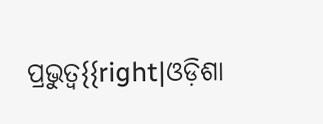ପ୍ରଭୁତ୍ୱ{{right|ଓଡ଼ିଶା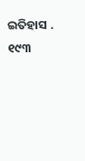ଇତିହାସ . ୧୯୩